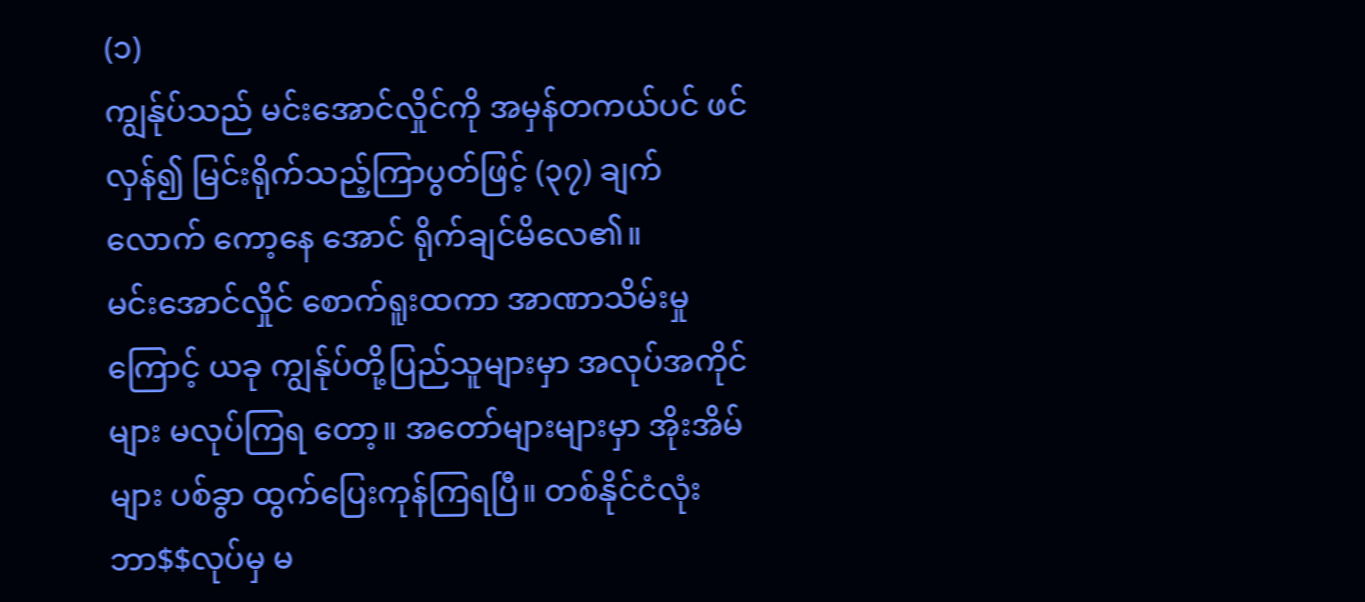(၁)
ကျွန်ုပ်သည် မင်းအောင်လှိုင်ကို အမှန်တကယ်ပင် ဖင်လှန်၍ မြင်းရိုက်သည့်ကြာပွတ်ဖြင့် (၃၇) ချက်လောက် ကော့နေ အောင် ရိုက်ချင်မိလေ၏။
မင်းအောင်လှိုင် စောက်ရူးထကာ အာဏာသိမ်းမှုကြောင့် ယခု ကျွန်ုပ်တို့ပြည်သူများမှာ အလုပ်အကိုင်များ မလုပ်ကြရ တော့။ အတော်များများမှာ အိုးအိမ်များ ပစ်ခွာ ထွက်ပြေးကုန်ကြရပြီ။ တစ်နိုင်ငံလုံး ဘာ$$လုပ်မှ မ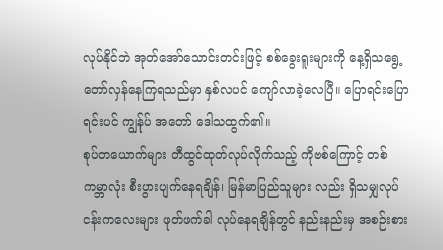လုပ်နိုင်ဘဲ အုတ်အော်သောင်းတင်းဖြင့် စစ်ခွေးရူးများကို နေ့ရှိသရွေ့ တော်လှန်နေကြရသည်မှာ နှစ်လပင် ကျော်လာခဲ့လေပြီ။ ပြောရင်းပြောရင်းပင် ကျွန်ုပ် အတော် ဒေါသထွက်၏။
စုပ်တယောက်များ တီထွင်ထုတ်လုပ်လိုက်သည့် ကိုဗစ်ကြောင့် တစ်ကမ္ဘာလုံး စီးပွားပျက်နေရချိန်၊ မြန်မာပြည်သူများ လည်း ရှိသမျှလုပ်ငန်းကလေးများ ဖုတ်ဖက်ခါ လုပ်နေရချိန်တွင် နည်းနည်းမှ အစဉ်းစား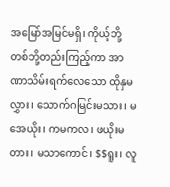အမြော်အမြင်မရှိ၊ ကိုယ့်ဘို့ တစ်ဘို့တည်းကြည့်ကာ အာဏာသိမ်းရက်လေသော ထိုနှမလွှား၊ သောက်ဂမြင်းမသား၊ မအေယိုး၊ ကမကလ၊ ဖယိုးမတား၊ မသာကောင်၊ $$ရူး၊ လူ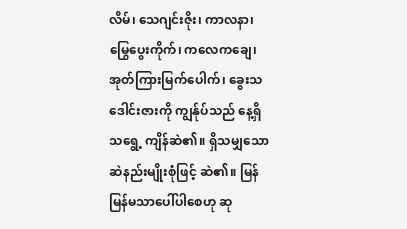လိမ်၊ သေဂျင်းဇိုး၊ ကာလနာ၊ မြွေပွေးကိုက်၊ ကလေကချေ၊ အုတ်ကြားမြက်ပေါက်၊ ခွေးသဒေါင်းဇားကို ကျွန်ုပ်သည် နေ့ရှိသရွေ့ ကျိန်ဆဲ၏။ ရှိသမျှသော ဆဲနည်းမျိုးစုံဖြင့် ဆဲ၏။ မြန်မြန်မသာပေါ်ပါစေဟု ဆု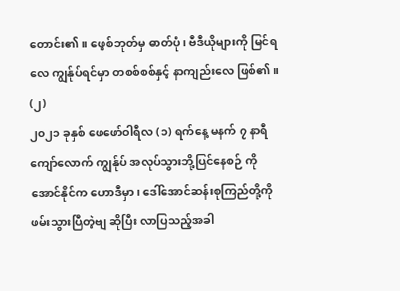တောင်း၏။ ဖေ့စ်ဘုတ်မှ ဓာတ်ပုံ၊ ဗီဒီယိုများကို မြင်ရလေ ကျွန်ုပ်ရင်မှာ တစစ်စစ်နှင့် နာကျည်းလေ ဖြစ်၏။
(၂)
၂၀၂၁ ခုနှစ် ဖေဖော်ဝါရီလ (၁) ရက်နေ့ မနက် ၇ နာရီကျော်လောက် ကျွန်ုပ် အလုပ်သွားဘို့ပြင်နေစဉ် ကိုအောင်နိုင်က ဟောဒီမှာ၊ ဒေါ်အောင်ဆန်းစုကြည်တို့ကို ဖမ်းသွားပြီတဲ့ဗျ ဆိုပြီး လာပြသည့်အခါ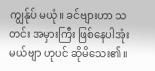ကျွန်ုပ် မယုံ။ ခင်ဗျားဟာ သတင်း အမှားကြီး ဖြစ်နေပါအုံးမယ်ဗျာ ဟုပင် ဆိုမိသေး၏။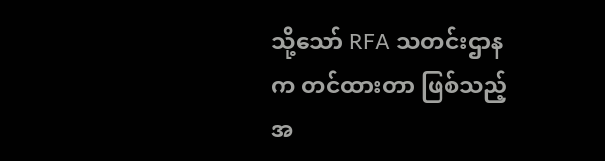သို့သော် RFA သတင်းဌာနက တင်ထားတာ ဖြစ်သည့်အ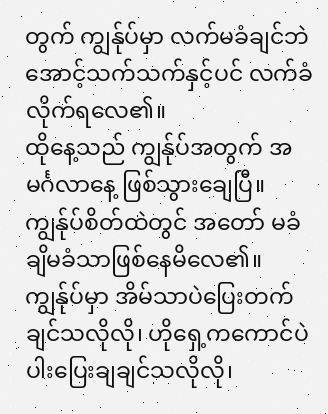တွက် ကျွန်ုပ်မှာ လက်မခံချင်ဘဲ အောင့်သက်သက်နှင့်ပင် လက်ခံလိုက်ရလေ၏။
ထိုနေ့သည် ကျွန်ုပ်အတွက် အမင်္ဂလာနေ့ ဖြစ်သွားချေပြီ။
ကျွန်ုပ်စိတ်ထဲတွင် အတော် မခံချိမခံသာဖြစ်နေမိလေ၏။
ကျွန်ုပ်မှာ အိမ်သာပဲပြေးတက်ချင်သလိုလို၊ ဟိုရှေ့ကကောင်ပဲ ပါးပြေးချချင်သလိုလို၊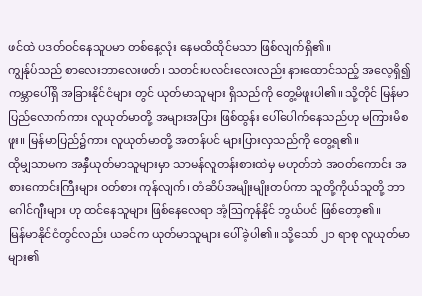ဖင်ထဲ ပဒတ်ဝင်နေသူပမာ တစ်နေ့လုံး နေမထိထိုင်မသာ ဖြစ်လျက်ရှိ၏။
ကျွန်ုပ်သည် စာလေးဘာလေးဖတ်၊ သတင်းပလင်းလေးလည်း နားထောင်သည့် အလေ့ရှိ၍ ကမ္ဘာပေါ်ရှိ အခြားနိုင်ငံများ တွင် ယုတ်မာသူများ ရှိသည်ကို တွေ့မိဖူးပါ၏။ သို့တိုင် မြန်မာပြည်လောက်ကား လူယုတ်မာတို့ အများအပြား ဖြစ်ထွန်း ပေါ်ပေါက်နေသည်ဟု မကြားမိစဖူး။ မြန်မာပြည်၌ကား လူယုတ်မာတို့ အတန်ပင် များပြားလှသည်ကို တွေ့ရ၏။
ထိုမျှသာမက အနှီယုတ်မာသူများမှာ သာမန်လူတန်းစားထဲမှ မဟုတ်ဘဲ အဝတ်ကောင်း အစားကောင်းကြီးများ ဝတ်စား ကုန်လျက်၊ တံဆိပ်အမျိုးမျိုးတပ်ကာ သူတို့ကိုယ်သူတို့ ဘာဂေါင်ဂျီးများ ဟု ထင်နေသူများ ဖြစ်နေလေရာ အံ့ဩကုန်နိုင် ဘွယ်ပင် ဖြစ်တော့၏။
မြန်မာနိုင်ငံတွင်လည်း ယခင်က ယုတ်မာသူများ ပေါ်ခဲ့ပါ၏။ သို့သော် ၂၁ ရာစု လူယုတ်မာများ၏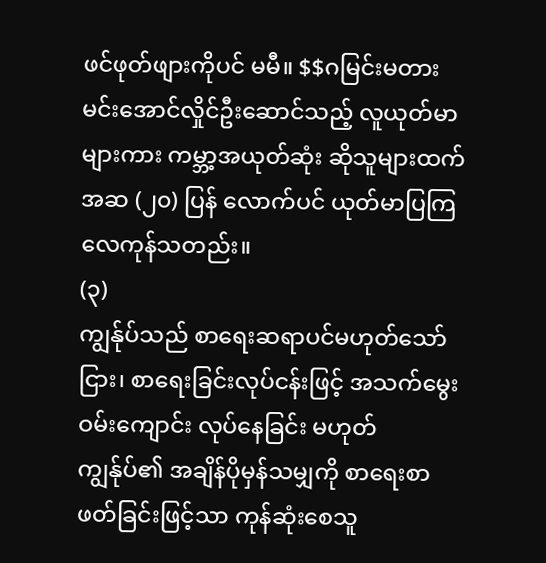ဖင်ဖုတ်ဖျားကိုပင် မမီ။ $$ဂမြင်းမတား မင်းအောင်လှိုင်ဦးဆောင်သည့် လူယုတ်မာများကား ကမ္ဘာ့အယုတ်ဆုံး ဆိုသူများထက် အဆ (၂၀) ပြန် လောက်ပင် ယုတ်မာပြကြလေကုန်သတည်း။
(၃)
ကျွန်ုပ်သည် စာရေးဆရာပင်မဟုတ်သော်ငြား၊ စာရေးခြင်းလုပ်ငန်းဖြင့် အသက်မွေးဝမ်းကျောင်း လုပ်နေခြင်း မဟုတ် ကျွန်ုပ်၏ အချိန်ပိုမှန်သမျှကို စာရေးစာဖတ်ခြင်းဖြင့်သာ ကုန်ဆုံးစေသူ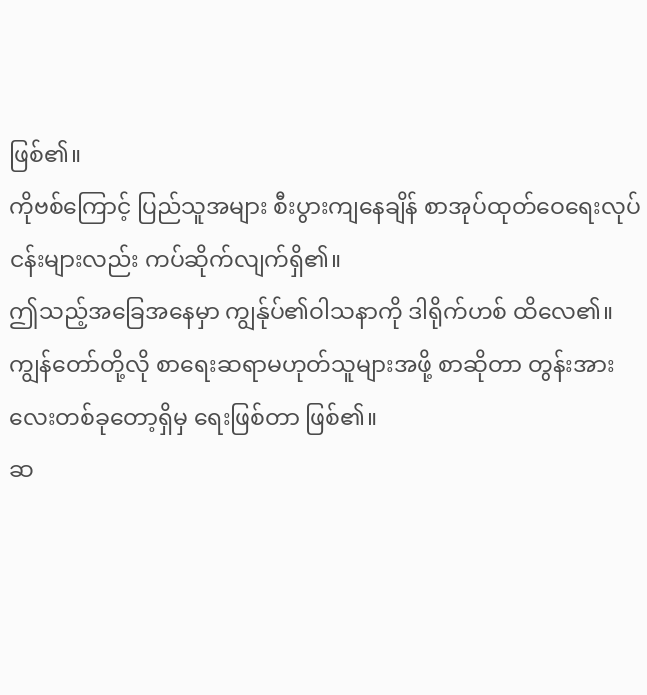ဖြစ်၏။
ကိုဗစ်ကြောင့် ပြည်သူအများ စီးပွားကျနေချိန် စာအုပ်ထုတ်ဝေရေးလုပ်ငန်းများလည်း ကပ်ဆိုက်လျက်ရှိ၏။
ဤသည့်အခြေအနေမှာ ကျွန်ုပ်၏ဝါသနာကို ဒါရိုက်ဟစ် ထိလေ၏။
ကျွန်တော်တို့လို စာရေးဆရာမဟုတ်သူများအဖို့ စာဆိုတာ တွန်းအားလေးတစ်ခုတော့ရှိမှ ရေးဖြစ်တာ ဖြစ်၏။
ဆ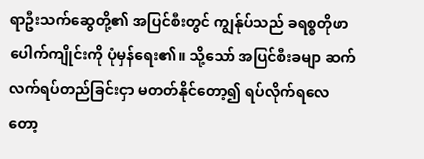ရာဦးသက်ဆွေတို့၏ အပြင်စီးတွင် ကျွန်ုပ်သည် ခရစ္စတိုဖာပေါက်ကျိုင်းကို ပုံမှန်ရေး၏။ သို့သော် အပြင်စီးခမျာ ဆက်လက်ရပ်တည်ခြင်းငှာ မတတ်နိုင်တော့၍ ရပ်လိုက်ရလေတော့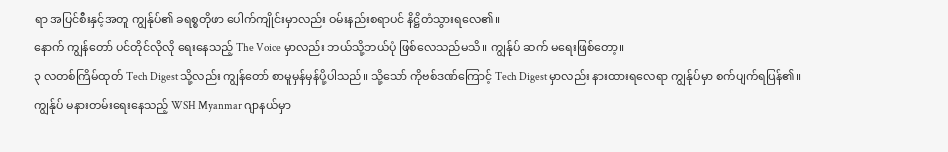ရာ အပြင်စီးနှင့်အတူ ကျွန်ုပ်၏ ခရစ္စတိုဖာ ပေါက်ကျိုင်းမှာလည်း ဝမ်းနည်းစရာပင် နိဋ္ဌိတံသွားရလေ၏။
နောက် ကျွန်တော် ပင်တိုင်လိုလို ရေးနေသည့် The Voice မှာလည်း ဘယ်သို့ဘယ်ပုံ ဖြစ်လေသည်မသိ။ ကျွန်ုပ် ဆက် မရေးဖြစ်တော့။
၃ လတစ်ကြိမ်ထုတ် Tech Digest သို့လည်း ကျွန်တော် စာမူမှန်မှန်ပို့ပါသည်။ သို့သော် ကိုဗစ်ဒဏ်ကြောင့် Tech Digest မှာလည်း နားထားရလေရာ ကျွန်ုပ်မှာ စက်ပျက်ရပြန်၏။
ကျွန်ုပ် မနားတမ်းရေးနေသည့် WSH Myanmar ဂျာနယ်မှာ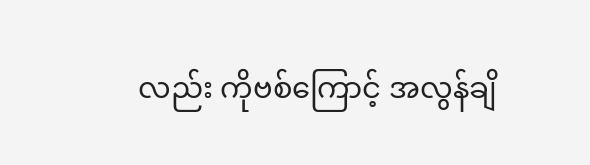လည်း ကိုဗစ်ကြောင့် အလွန်ချိ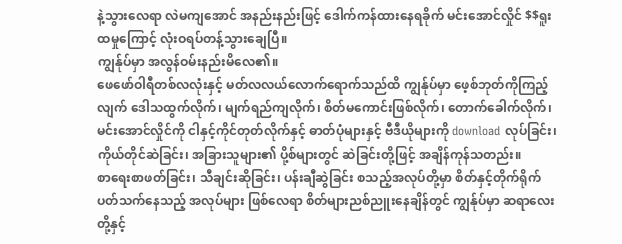နဲ့သွားလေရာ လဲမကျအောင် အနည်းနည်းဖြင့် ဒေါက်ကန်ထားနေရခိုက် မင်းအောင်လှိုင် $$ရူးထမှုကြောင့် လုံးဝရပ်တန့်သွားချေပြီ။
ကျွန်ုပ်မှာ အလွန်ဝမ်းနည်းမိလေ၏။
ဖေဖော်ဝါရီတစ်လလုံးနှင့် မတ်လလယ်လောက်ရောက်သည်ထိ ကျွန်ုပ်မှာ ဖေ့စ်ဘုတ်ကိုကြည့်လျက် ဒေါသထွက်လိုက်၊ မျက်ရည်ကျလိုက်၊ စိတ်မကောင်းဖြစ်လိုက်၊ တောက်ခေါက်လိုက်၊ မင်းအောင်လှိုင်ကို ငါနှင့်ကိုင်တုတ်လိုက်နှင့် ဓာတ်ပုံများနှင့် ဗီဒီယိုများကို download လုပ်ခြင်း၊ ကိုယ်တိုင်ဆဲခြင်း၊ အခြားသူများ၏ ပို့စ်များတွင် ဆဲခြင်းတို့ဖြင့် အချိန်ကုန်သတည်း။
စာရေးစာဖတ်ခြင်း၊ သီချင်းဆိုခြင်း၊ ပန်းချီဆွဲခြင်း စသည့်အလုပ်တို့မှာ စိတ်နှင့်တိုက်ရိုက်ပတ်သက်နေသည့် အလုပ်များ ဖြစ်လေရာ စိတ်များညစ်ညူးနေချိန်တွင် ကျွန်ုပ်မှာ ဆရာလေးတို့နှင့်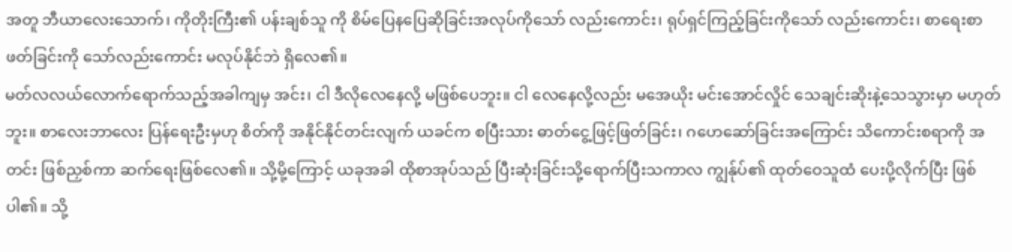အတူ ဘီယာလေးသောက်၊ ကိုတိုးကြီး၏ ပန်းချစ်သူ ကို စိမ်ပြေနပြေဆိုခြင်းအလုပ်ကိုသော် လည်းကောင်း၊ ရုပ်ရှင်ကြည့်ခြင်းကိုသော် လည်းကောင်း၊ စာရေးစာဖတ်ခြင်းကို သော်လည်းကောင်း မလုပ်နိုင်ဘဲ ရှိလေ၏။
မတ်လလယ်လောက်ရောက်သည့်အခါကျမှ အင်း၊ ငါ ဒီလိုလေနေလို့ မဖြစ်ပေဘူး။ ငါ လေနေလို့လည်း မအေယိုး မင်းအောင်လှိုင် သေချင်းဆိုးနဲ့သေသွားမှာ မဟုတ်ဘူး။ စာလေးဘာလေး ပြန်ရေးဦးမှဟု စိတ်ကို အနိုင်နိုင်တင်းလျက် ယခင်က စပြီးသား ဓာတ်ငွေ့ဖြင့်ဖြတ်ခြင်း၊ ဂဟေဆော်ခြင်းအကြောင်း သိကောင်းစရာကို အတင်း ဖြစ်ညှစ်ကာ ဆက်ရေးဖြစ်လေ၏။ သို့မို့ကြောင့် ယခုအခါ ထိုစာအုပ်သည် ပြီးဆုံးခြင်းသို့ရောက်ပြီးသကာလ ကျွန်ုပ်၏ ထုတ်ဝေသူထံ ပေးပို့လိုက်ပြီး ဖြစ်ပါ၏။ သို့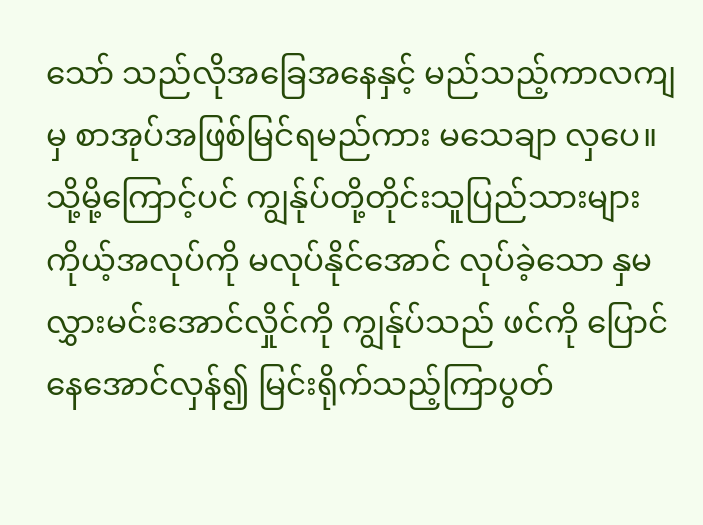သော် သည်လိုအခြေအနေနှင့် မည်သည့်ကာလကျမှ စာအုပ်အဖြစ်မြင်ရမည်ကား မသေချာ လှပေ။
သို့မို့ကြောင့်ပင် ကျွန်ုပ်တို့တိုင်းသူပြည်သားများ ကိုယ့်အလုပ်ကို မလုပ်နိုင်အောင် လုပ်ခဲ့သော နှမလွှားမင်းအောင်လှိုင်ကို ကျွန်ုပ်သည် ဖင်ကို ပြောင်နေအောင်လှန်၍ မြင်းရိုက်သည့်ကြာပွတ်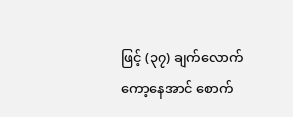ဖြင့် (၃၇) ချက်လောက် ကော့နေအာင် စောက်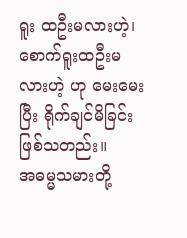ရူး ထဦးမလားဟဲ့၊ စောက်ရူးထဦးမလားဟဲ့ ဟု မေးမေးပြီး ရိုက်ချင်မိခြင်း ဖြစ်သတည်း။
အဓမ္မသမားတို့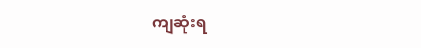ကျဆုံးရ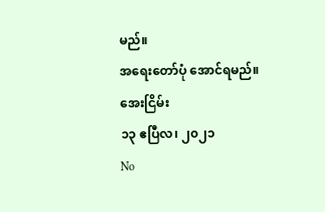မည်။
အရေးတော်ပုံ အောင်ရမည်။
အေးငြိမ်း
၁၃ ဧပြီလ၊ ၂၀၂၁
No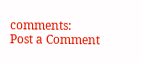comments:
Post a Comment